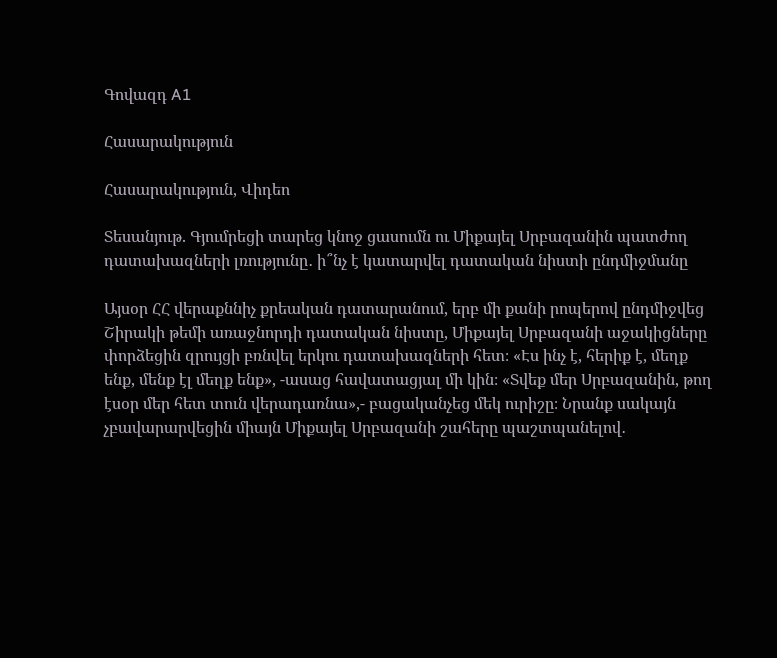Գովազդ A1

Հասարակություն

Հասարակություն, Վիդեո

Տեսանյութ. Գյումրեցի տարեց կնոջ ցասումն ու Միքայել Սրբազանին պատժող դատախազների լռությունը․ ի՞նչ է կատարվել դատական նիստի ընդմիջմանը

Այսօր ՀՀ վերաքննիչ քրեական դատարանում, երբ մի քանի րոպերով ընդմիջվեց Շիրակի թեմի առաջնորդի դատական նիստը, Միքայել Սրբազանի աջակիցները փորձեցին զրույցի բռնվել երկու դատախազների հետ։ «Էս ինչ է, հերիք է, մեղք ենք, մենք էլ մեղք ենք», -ասաց հավատացյալ մի կին։ «Տվեք մեր Սրբազանին, թող էսօր մեր հետ տուն վերադառնա»,- բացականչեց մեկ ուրիշը։ Նրանք սակայն չբավարարվեցին միայն Միքայել Սրբազանի շահերը պաշտպանելով․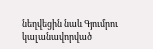նեղվեցին նաև Գյումրու կալանավորված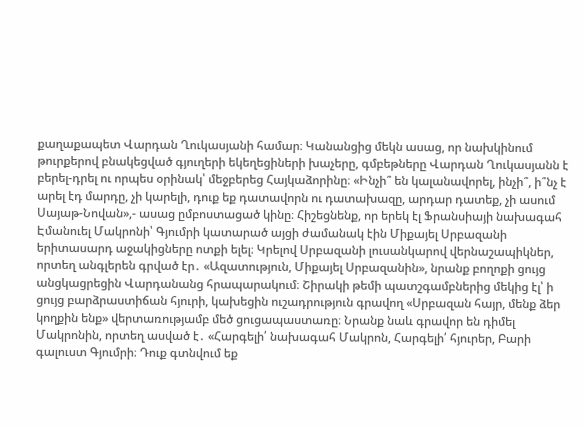քաղաքապետ Վարդան Ղուկասյանի համար։ Կանանցից մեկն ասաց, որ նախկինում թուրքերով բնակեցված գյուղերի եկեղեցիների խաչերը, գմբեթները Վարդան Ղուկասյանն է բերել-դրել ու որպես օրինակ՝ մեջբերեց Հայկաձորինը։ «Ինչի՞ են կալանավորել, ինչի՞, ի՞նչ է արել էդ մարդը, չի կարելի, դուք եք դատավորն ու դատախազը, արդար դատեք, չի ասում Սայաթ-Նովան»,- ասաց ըմբոստացած կինը։ Հիշեցնենք, որ երեկ էլ Ֆրանսիայի նախագահ Էմանուել Մակրոնի՝ Գյումրի կատարած այցի ժամանակ էին Միքայել Սրբազանի երիտասարդ աջակիցները ոտքի ելել։ Կրելով Սրբազանի լուսանկարով վերնաշապիկներ, որտեղ անգլերեն գրված էր․ «Ազատություն, Միքայել Սրբազանին», նրանք բողոքի ցույց անցկացրեցին Վարդանանց հրապարակում։ Շիրակի թեմի պատշգամբներից մեկից էլ՝ ի ցույց բարձրաստիճան հյուրի, կախեցին ուշադրություն գրավող «Սրբազան հայր, մենք ձեր կողքին ենք» վերտառությամբ մեծ ցուցապաստառը։ Նրանք նաև գրավոր են դիմել Մակրոնին, որտեղ ասված է․ «Հարգելի՛ նախագահ Մակրոն, Հարգելի՛ հյուրեր, Բարի գալուստ Գյումրի։ Դուք գտնվում եք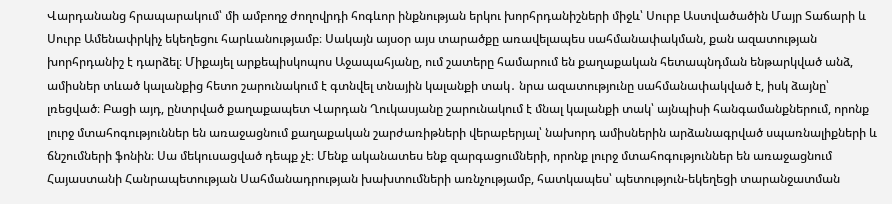Վարդանանց հրապարակում՝ մի ամբողջ ժողովրդի հոգևոր ինքնության երկու խորհրդանիշների միջև՝ Սուրբ Աստվածածին Մայր Տաճարի և Սուրբ Ամենափրկիչ եկեղեցու հարևանությամբ։ Սակայն այսօր այս տարածքը առավելապես սահմանափակման, քան ազատության խորհրդանիշ է դարձել։ Միքայել արքեպիսկոպոս Աջապահյանը, ում շատերը համարում են քաղաքական հետապնդման ենթարկված անձ, ամիսներ տևած կալանքից հետո շարունակում է գտնվել տնային կալանքի տակ․ նրա ազատությունը սահմանափակված է, իսկ ձայնը՝ լռեցված։ Բացի այդ, ընտրված քաղաքապետ Վարդան Ղուկասյանը շարունակում է մնալ կալանքի տակ՝ այնպիսի հանգամանքներում, որոնք լուրջ մտահոգություններ են առաջացնում քաղաքական շարժառիթների վերաբերյալ՝ նախորդ ամիսներին արձանագրված սպառնալիքների և ճնշումների ֆոնին։ Սա մեկուսացված դեպք չէ։ Մենք ականատես ենք զարգացումների, որոնք լուրջ մտահոգություններ են առաջացնում Հայաստանի Հանրապետության Սահմանադրության խախտումների առնչությամբ, հատկապես՝ պետություն-եկեղեցի տարանջատման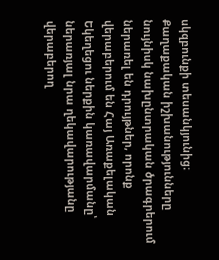սկզբունքի տեսանկյունից։ Քաղաքական իշխանությունները նույնիսկ նախընտրական ծրագրերում ներառել են դրույթներ, որոնք վերաբերում են Հայ Առաքելական Եկեղեցու ներքին կառավարմանը՝ ներառյալ նրա ղեկավարությանը վերաբերող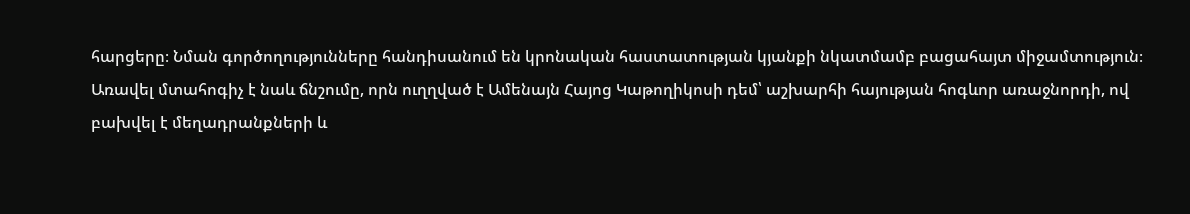հարցերը։ Նման գործողությունները հանդիսանում են կրոնական հաստատության կյանքի նկատմամբ բացահայտ միջամտություն։ Առավել մտահոգիչ է նաև ճնշումը, որն ուղղված է Ամենայն Հայոց Կաթողիկոսի դեմ՝ աշխարհի հայության հոգևոր առաջնորդի, ով բախվել է մեղադրանքների և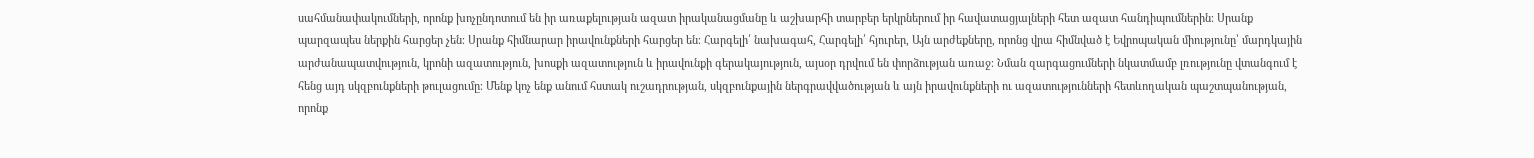սահմանափակումների, որոնք խոչընդոտում են իր առաքելության ազատ իրականացմանը և աշխարհի տարբեր երկրներում իր հավատացյալների հետ ազատ հանդիպումներին։ Սրանք պարզապես ներքին հարցեր չեն։ Սրանք հիմնարար իրավունքների հարցեր են։ Հարգելի՛ նախագահ, Հարգելի՛ հյուրեր, Այն արժեքները, որոնց վրա հիմնված է Եվրոպական միությունը՝ մարդկային արժանապատվություն, կրոնի ազատություն, խոսքի ազատություն և իրավունքի գերակայություն, այսօր դրվում են փորձության առաջ։ Նման զարգացումների նկատմամբ լռությունը վտանգում է հենց այդ սկզբունքների թուլացումը։ Մենք կոչ ենք անում հստակ ուշադրության, սկզբունքային ներգրավվածության և այն իրավունքների ու ազատությունների հետևողական պաշտպանության, որոնք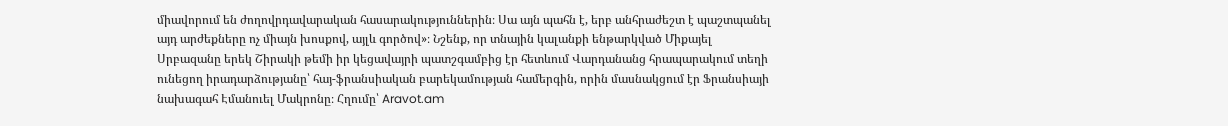միավորում են ժողովրդավարական հասարակություններին։ Սա այն պահն է, երբ անհրաժեշտ է պաշտպանել այդ արժեքները ոչ միայն խոսքով, այլև գործով»։ Նշենք, որ տնային կալանքի ենթարկված Միքայել Սրբազանը երեկ Շիրակի թեմի իր կեցավայրի պատշգամբից էր հետևում Վարդանանց հրապարակում տեղի ունեցող իրադարձությանը՝ հայ-ֆրանսիական բարեկամության համերգին, որին մասնակցում էր Ֆրանսիայի նախագահ Էմանուել Մակրոնը։ Հղումը՝ Aravot.am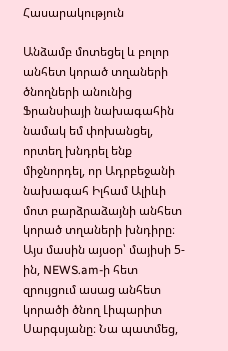Հասարակություն

Անձամբ մոտեցել և բոլոր անհետ կորած տղաների ծնողների անունից Ֆրանսիայի նախագահին նամակ եմ փոխանցել, որտեղ խնդրել ենք միջնորդել, որ Ադրբեջանի նախագահ Իլհամ Ալիևի մոտ բարձրաձայնի անհետ կորած տղաների խնդիրը։ Այս մասին այսօր՝ մայիսի 5-ին, NEWS.am-ի հետ զրույցում ասաց անհետ կորածի ծնող Լիպարիտ Սարգսյանը։ Նա պատմեց,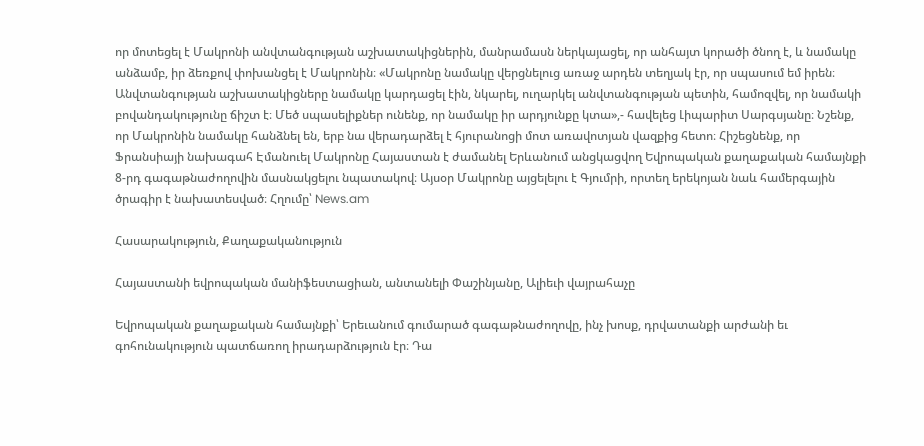որ մոտեցել է Մակրոնի անվտանգության աշխատակիցներին, մանրամասն ներկայացել, որ անհայտ կորածի ծնող է, և նամակը անձամբ, իր ձեռքով փոխանցել է Մակրոնին։ «Մակրոնը նամակը վերցնելուց առաջ արդեն տեղյակ էր, որ սպասում եմ իրեն։ Անվտանգության աշխատակիցները նամակը կարդացել էին, նկարել, ուղարկել անվտանգության պետին, համոզվել, որ նամակի բովանդակությունը ճիշտ է։ Մեծ սպասելիքներ ունենք, որ նամակը իր արդյունքը կտա»,- հավելեց Լիպարիտ Սարգսյանը։ Նշենք, որ Մակրոնին նամակը հանձնել են, երբ նա վերադարձել է հյուրանոցի մոտ առավոտյան վազքից հետո։ Հիշեցնենք, որ Ֆրանսիայի նախագահ Էմանուել Մակրոնը Հայաստան է ժամանել Երևանում անցկացվող Եվրոպական քաղաքական համայնքի 8-րդ գագաթնաժողովին մասնակցելու նպատակով։ Այսօր Մակրոնը այցելելու է Գյումրի, որտեղ երեկոյան նաև համերգային ծրագիր է նախատեսված։ Հղումը՝ News.am

Հասարակություն, Քաղաքականություն

Հայաստանի եվրոպական մանիֆեստացիան, անտանելի Փաշինյանը, Ալիեւի վայրահաչը

Եվրոպական քաղաքական համայնքի՝ Երեւանում գումարած գագաթնաժողովը, ինչ խոսք, դրվատանքի արժանի եւ գոհունակություն պատճառող իրադարձություն էր։ Դա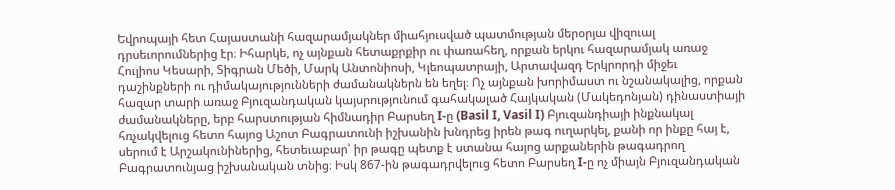Եվրոպայի հետ Հայաստանի հազարամյակներ միահյուսված պատմության մերօրյա վիզուալ դրսեւորումներից էր։ Իհարկե, ոչ այնքան հետաքրքիր ու փառահեղ, որքան երկու հազարամյակ առաջ Հուլիոս Կեսարի, Տիգրան Մեծի, Մարկ Անտոնիոսի, Կլեոպատրայի, Արտավազդ Երկրորդի միջեւ դաշինքների ու դիմակայությունների ժամանակներն են եղել։ Ոչ այնքան խորիմաստ ու նշանակալից, որքան հազար տարի առաջ Բյուզանդական կայսրությունում գահակալած Հայկական (Մակեդոնյան) դինաստիայի ժամանակները, երբ հարստության հիմնադիր Բարսեղ I-ը (Basil I, Vasil I) Բյուզանդիայի ինքնակալ հռչակվելուց հետո հայոց Աշոտ Բագրատունի իշխանին խնդրեց իրեն թագ ուղարկել, քանի որ ինքը հայ է, սերում է Արշակունիներից, հետեւաբար՝ իր թագը պետք է ստանա հայոց արքաներին թագադրող Բագրատունյաց իշխանական տնից։ Իսկ 867-ին թագադրվելուց հետո Բարսեղ I-ը ոչ միայն Բյուզանդական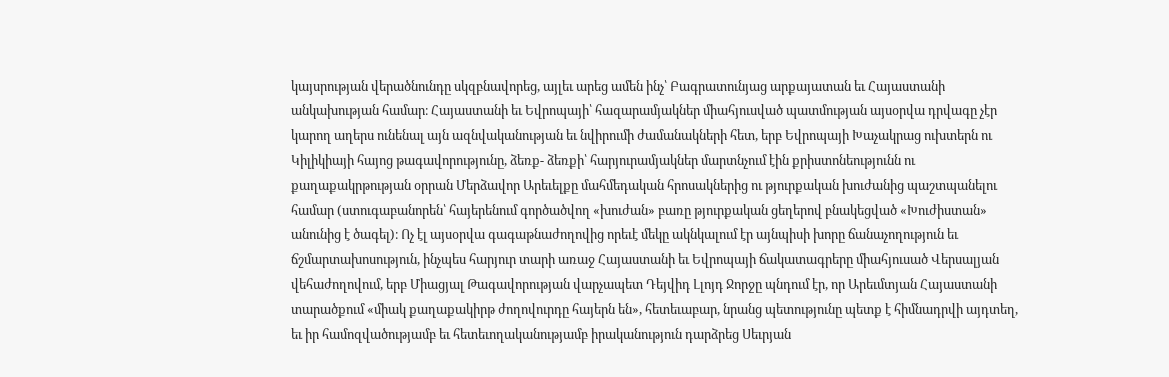կայսրության վերածնունդը սկզբնավորեց, այլեւ արեց ամեն ինչ՝ Բագրատունյաց արքայատան եւ Հայաստանի անկախության համար։ Հայաստանի եւ Եվրոպայի՝ հազարամյակներ միահյուսված պատմության այսօրվա դրվագը չէր կարող աղերս ունենալ այն ազնվականության եւ նվիրումի ժամանակների հետ, երբ Եվրոպայի Խաչակրաց ուխտերն ու Կիլիկիայի հայոց թագավորությունը, ձեռք- ձեռքի՝ հարյուրամյակներ մարտնչում էին քրիստոնեությունն ու քաղաքակրթության օրրան Մերձավոր Արեւելքը մահմեդական հրոսակներից ու թյուրքական խուժանից պաշտպանելու համար (ստուգաբանորեն՝ հայերենում գործածվող «խուժան» բառը թյուրքական ցեղերով բնակեցված «Խուժիստան» անունից է ծագել)։ Ոչ էլ այսօրվա գագաթնաժողովից որեւէ մեկը ակնկալում էր այնպիսի խորը ճանաչողություն եւ ճշմարտախոսություն, ինչպես հարյուր տարի առաջ Հայաստանի եւ Եվրոպայի ճակատագրերը միահյուսած Վերսալյան վեհաժողովում, երբ Միացյալ Թագավորության վարչապետ Դեյվիդ Լլոյդ Ջորջը պնդում էր, որ Արեւմտյան Հայաստանի տարածքում «միակ քաղաքակիրթ ժողովուրդը հայերն են», հետեւաբար, նրանց պետությունը պետք է հիմնադրվի այդտեղ, եւ իր համոզվածությամբ եւ հետեւողականությամբ իրականություն դարձրեց Սեւրյան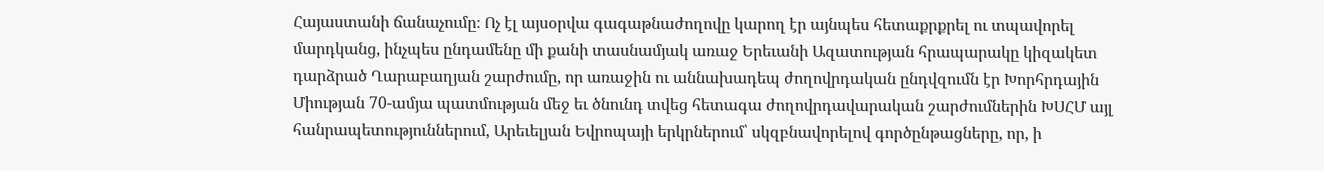Հայաստանի ճանաչումը։ Ոչ էլ այսօրվա գագաթնաժողովը կարող էր այնպես հետաքրքրել ու տպավորել մարդկանց, ինչպես ընդամենը մի քանի տասնամյակ առաջ Երեւանի Ազատության հրապարակը կիզակետ դարձրած Ղարաբաղյան շարժումը, որ առաջին ու աննախադեպ ժողովրդական ընդվզումն էր Խորհրդային Միության 70-ամյա պատմության մեջ եւ ծնունդ տվեց հետագա ժողովրդավարական շարժումներին ԽՍՀՄ այլ հանրապետություններում, Արեւելյան Եվրոպայի երկրներում՝ սկզբնավորելով գործընթացները, որ, ի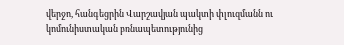վերջո, հանգեցրին Վարշավյան պակտի փլուզմանն ու կոմունիստական բռնապետությունից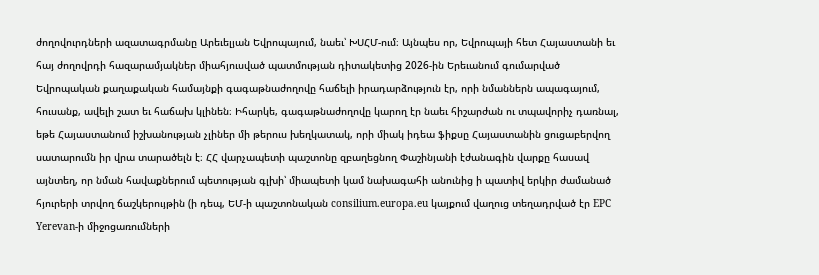ժողովուրդների ազատագրմանը Արեւելյան Եվրոպայում, նաեւ՝ ԽՍՀՄ-ում։ Այնպես որ, Եվրոպայի հետ Հայաստանի եւ հայ ժողովրդի հազարամյակներ միահյուսված պատմության դիտակետից 2026-ին Երեւանում գումարված Եվրոպական քաղաքական համայնքի գագաթնաժողովը հաճելի իրադարձություն էր, որի նմաններն ապագայում, հուսանք, ավելի շատ եւ հաճախ կլինեն։ Իհարկե, գագաթնաժողովը կարող էր նաեւ հիշարժան ու տպավորիչ դառնալ, եթե Հայաստանում իշխանության չլիներ մի թերուս խեղկատակ, որի միակ իդեա ֆիքսը Հայաստանին ցուցաբերվող սատարումն իր վրա տարածելն է։ ՀՀ վարչապետի պաշտոնը զբաղեցնող Փաշինյանի էժանագին վարքը հասավ այնտեղ, որ նման հավաքներում պետության գլխի՝ միապետի կամ նախագահի անունից ի պատիվ երկիր ժամանած հյուրերի տրվող ճաշկերույթին (ի դեպ, ԵՄ-ի պաշտոնական consilium.europa.eu կայքում վաղուց տեղադրված էր EPC Yerevan-ի միջոցառումների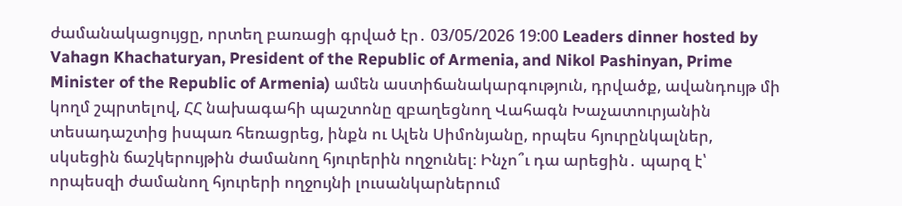ժամանակացույցը, որտեղ բառացի գրված էր․ 03/05/2026 19:00 Leaders dinner hosted by Vahagn Khachaturyan, President of the Republic of Armenia, and Nikol Pashinyan, Prime Minister of the Republic of Armenia) ամեն աստիճանակարգություն, դրվածք, ավանդույթ մի կողմ շպրտելով, ՀՀ նախագահի պաշտոնը զբաղեցնող Վահագն Խաչատուրյանին տեսադաշտից իսպառ հեռացրեց, ինքն ու Ալեն Սիմոնյանը, որպես հյուրընկալներ, սկսեցին ճաշկերույթին ժամանող հյուրերին ողջունել։ Ինչո՞ւ դա արեցին․ պարզ է՝ որպեսզի ժամանող հյուրերի ողջույնի լուսանկարներում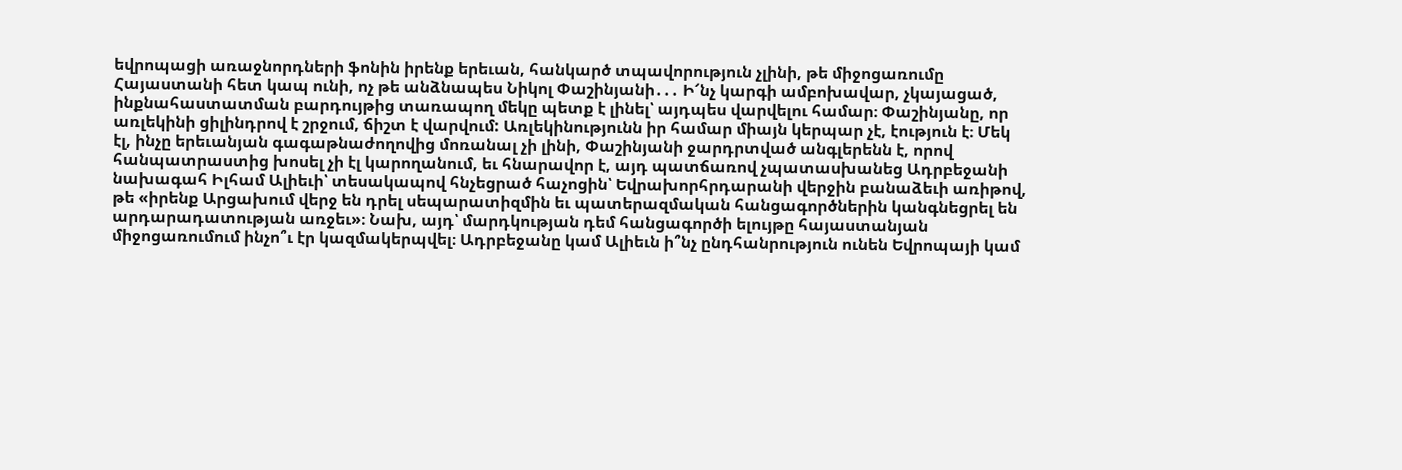եվրոպացի առաջնորդների ֆոնին իրենք երեւան, հանկարծ տպավորություն չլինի, թե միջոցառումը Հայաստանի հետ կապ ունի, ոչ թե անձնապես Նիկոլ Փաշինյանի․․․ Ի՜նչ կարգի ամբոխավար, չկայացած, ինքնահաստատման բարդույթից տառապող մեկը պետք է լինել՝ այդպես վարվելու համար։ Փաշինյանը, որ առլեկինի ցիլինդրով է շրջում, ճիշտ է վարվում: Առլեկինությունն իր համար միայն կերպար չէ, էություն է։ Մեկ էլ, ինչը երեւանյան գագաթնաժողովից մոռանալ չի լինի, Փաշինյանի ջարդրտված անգլերենն է, որով հանպատրաստից խոսել չի էլ կարողանում, եւ հնարավոր է, այդ պատճառով չպատասխանեց Ադրբեջանի նախագահ Իլհամ Ալիեւի՝ տեսակապով հնչեցրած հաչոցին՝ Եվրախորհրդարանի վերջին բանաձեւի առիթով, թե «իրենք Արցախում վերջ են դրել սեպարատիզմին եւ պատերազմական հանցագործներին կանգնեցրել են արդարադատության առջեւ»։ Նախ, այդ՝ մարդկության դեմ հանցագործի ելույթը հայաստանյան միջոցառումում ինչո՞ւ էր կազմակերպվել։ Ադրբեջանը կամ Ալիեւն ի՞նչ ընդհանրություն ունեն Եվրոպայի կամ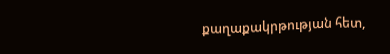քաղաքակրթության հետ,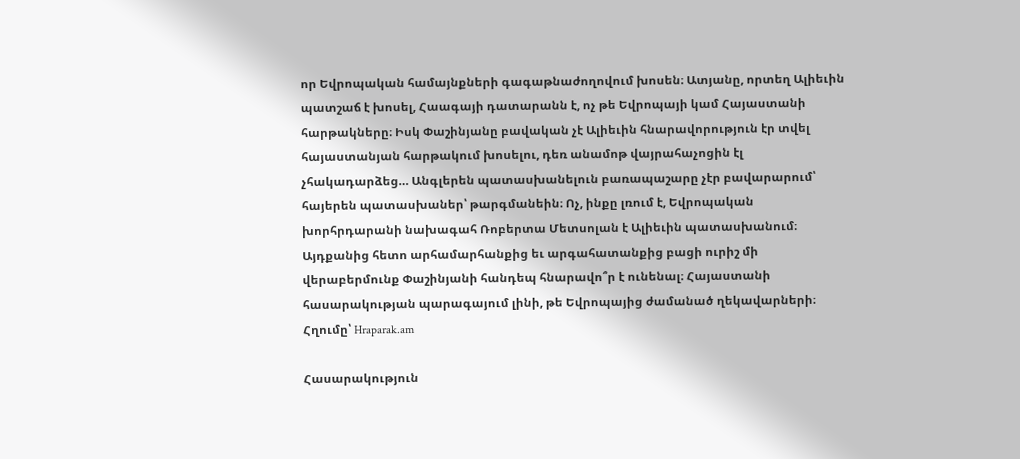որ Եվրոպական համայնքների գագաթնաժողովում խոսեն։ Ատյանը, որտեղ Ալիեւին պատշաճ է խոսել, Հաագայի դատարանն է, ոչ թե Եվրոպայի կամ Հայաստանի հարթակները։ Իսկ Փաշինյանը բավական չէ Ալիեւին հնարավորություն էր տվել հայաստանյան հարթակում խոսելու, դեռ անամոթ վայրահաչոցին էլ չհակադարձեց… Անգլերեն պատասխանելուն բառապաշարը չէր բավարարում՝ հայերեն պատասխաներ՝ թարգմանեին։ Ոչ, ինքը լռում է, Եվրոպական խորհրդարանի նախագահ Ռոբերտա Մետսոլան է Ալիեւին պատասխանում։ Այդքանից հետո արհամարհանքից եւ արգահատանքից բացի ուրիշ մի վերաբերմունք Փաշինյանի հանդեպ հնարավո՞ր է ունենալ։ Հայաստանի հասարակության պարագայում լինի, թե Եվրոպայից ժամանած ղեկավարների։ Հղումը՝ Hraparak.am

Հասարակություն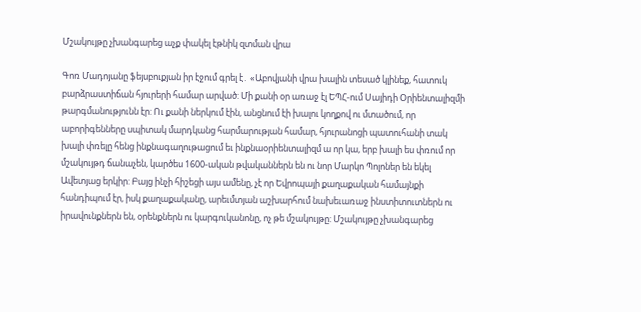Մշակույթը չխանգարեց աչք փակել էթնիկ զտման վրա

Գոռ Մադոյանը ֆեյսբուքյան իր էջում գրել է․ «Աբովյանի վրա խալին տեսած կլինեք, հատուկ բարձրաստիճան հյուրերի համար արված: Մի քանի օր առաջ էլ ԵՊՀ-ում Սայիդի Օրիենտալիզմի թարգմանությունն էր: Ու քանի ներկում էին, անցնում էի խալու կողքով ու մտածում, որ աբորիգենները սպիտակ մարդկանց հարմարության համար, հյուրանոցի պատուհանի տակ խալի փռելը հենց ինքնագաղութացում եւ ինքնաօրիենտալիզմ ա որ կա, երբ խալի ես փռում որ մշակույթդ ճանաչեն, կարծես 1600-ական թվականներն են ու նոր Մարկո Պոլոներ են եկել Ավետյաց երկիր: Բայց ինչի հիշեցի այս ամենը, չէ որ Եվրոպայի քաղաքական համայնքի հանդիպում էր, իսկ քաղաքականը, արեւմտյան աշխարհում նախեւառաջ ինստիտուտներն ու իրավունքներն են, օրենքներն ու կարգուկանոնը, ոչ թե մշակույթը: Մշակույթը չխանգարեց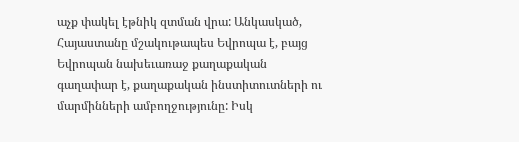աչք փակել էթնիկ զտման վրա: Անկասկած, Հայաստանը մշակութապես Եվրոպա է, բայց Եվրոպան նախեւառաջ քաղաքական գաղափար է, քաղաքական ինստիտուտների ու մարմինների ամբողջությունը: Իսկ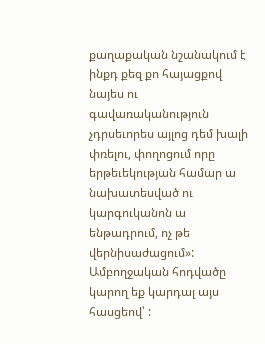քաղաքական նշանակում է ինքդ քեզ քո հայացքով նայես ու գավառականություն չդրսեւորես այլոց դեմ խալի փռելու, փողոցում որը երթեւեկության համար ա նախատեսված ու կարգուկանոն ա ենթադրում, ոչ թե վերնիսաժացում»: Ամբողջական հոդվածը կարող եք կարդալ այս հասցեով՝ :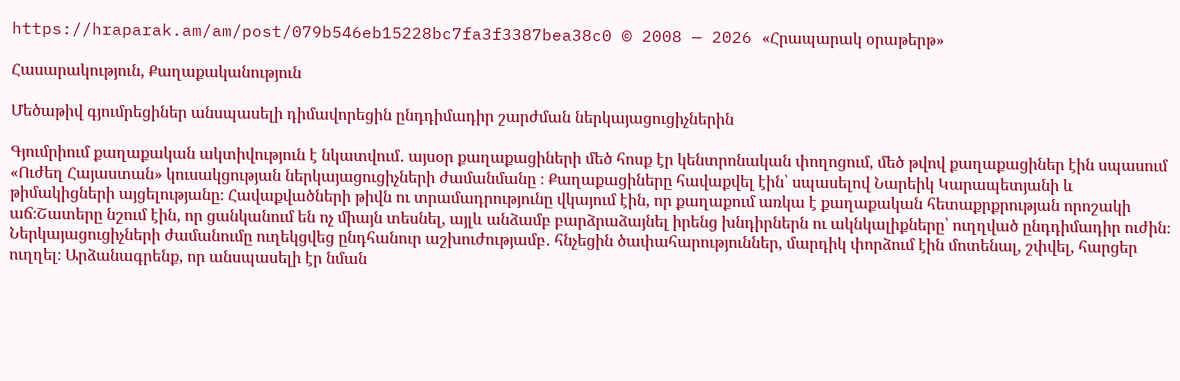https://hraparak.am/am/post/079b546eb15228bc7fa3f3387bea38c0 © 2008 — 2026 «Հրապարակ օրաթերթ»

Հասարակություն, Քաղաքականություն

Մեծաթիվ գյումրեցիներ անսպասելի դիմավորեցին ընդդիմադիր շարժման ներկայացուցիչներին

Գյումրիում քաղաքական ակտիվություն է նկատվում․ այսօր քաղաքացիների մեծ հոսք էր կենտրոնական փողոցում, մեծ թվով քաղաքացիներ էին սպասում «Ուժեղ Հայաստան» կուսակցության ներկայացուցիչների ժամանմանը ։ Քաղաքացիները հավաքվել էին՝ սպասելով Նարեիկ Կարապետյանի և թիմակիցների այցելությանը։ Հավաքվածների թիվն ու տրամադրությունը վկայում էին, որ քաղաքում առկա է քաղաքական հետաքրքրության որոշակի աճ։Շատերը նշում էին, որ ցանկանում են ոչ միայն տեսնել, այլև անձամբ բարձրաձայնել իրենց խնդիրներն ու ակնկալիքները՝ ուղղված ընդդիմադիր ուժին։ Ներկայացուցիչների ժամանումը ուղեկցվեց ընդհանուր աշխուժությամբ․ հնչեցին ծափահարություններ, մարդիկ փորձում էին մոտենալ, շփվել, հարցեր ուղղել։ Արձանագրենք, որ անսպասելի էր նման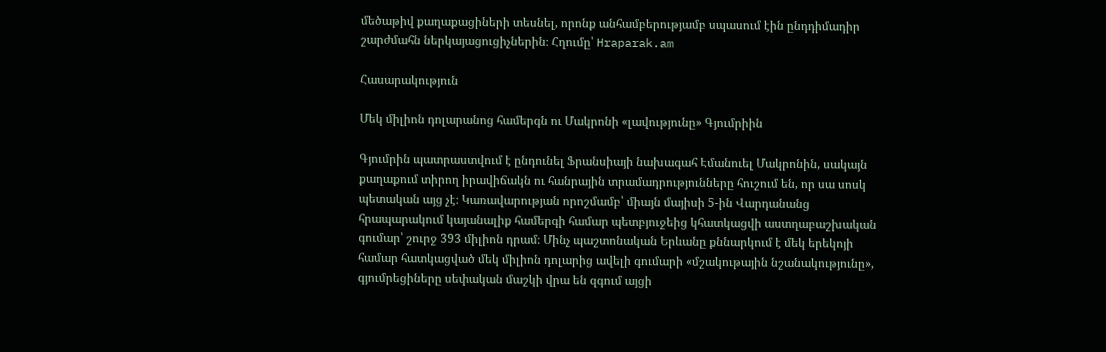մեծաթիվ քաղաքացիների տեսնել, որոնք անհամբերությամբ սպասում էին ընդդիմադիր շարժմահն ներկայացուցիչներին։ Հղումը՝ Hraparak.am

Հասարակություն

Մեկ միլիոն դոլարանոց համերգն ու Մակրոնի «լավությունը» Գյումրիին

Գյումրին պատրաստվում է ընդունել Ֆրանսիայի նախագահ Էմանուել Մակրոնին, սակայն քաղաքում տիրող իրավիճակն ու հանրային տրամադրությունները հուշում են, որ սա սոսկ պետական այց չէ։ Կառավարության որոշմամբ՝ միայն մայիսի 5-ին Վարդանանց հրապարակում կայանալիք համերգի համար պետբյուջեից կհատկացվի աստղաբաշխական գումար՝ շուրջ 393 միլիոն դրամ։ Մինչ պաշտոնական Երևանը քննարկում է մեկ երեկոյի համար հատկացված մեկ միլիոն դոլարից ավելի գումարի «մշակութային նշանակությունը», գյումրեցիները սեփական մաշկի վրա են զգում այցի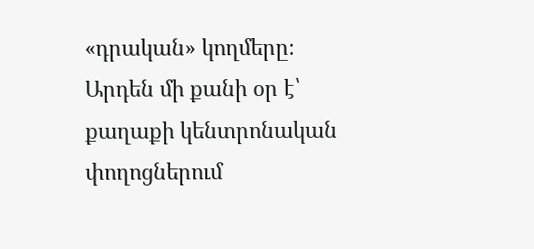«դրական» կողմերը։ Արդեն մի քանի օր է՝ քաղաքի կենտրոնական փողոցներում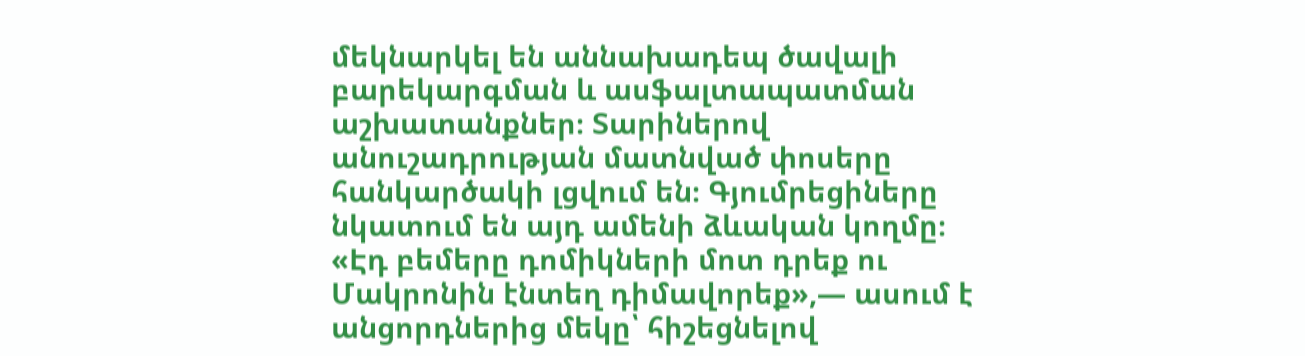մեկնարկել են աննախադեպ ծավալի բարեկարգման և ասֆալտապատման աշխատանքներ։ Տարիներով անուշադրության մատնված փոսերը հանկարծակի լցվում են։ Գյումրեցիները նկատում են այդ ամենի ձևական կողմը։ «Էդ բեմերը դոմիկների մոտ դրեք ու Մակրոնին էնտեղ դիմավորեք»,— ասում է անցորդներից մեկը՝ հիշեցնելով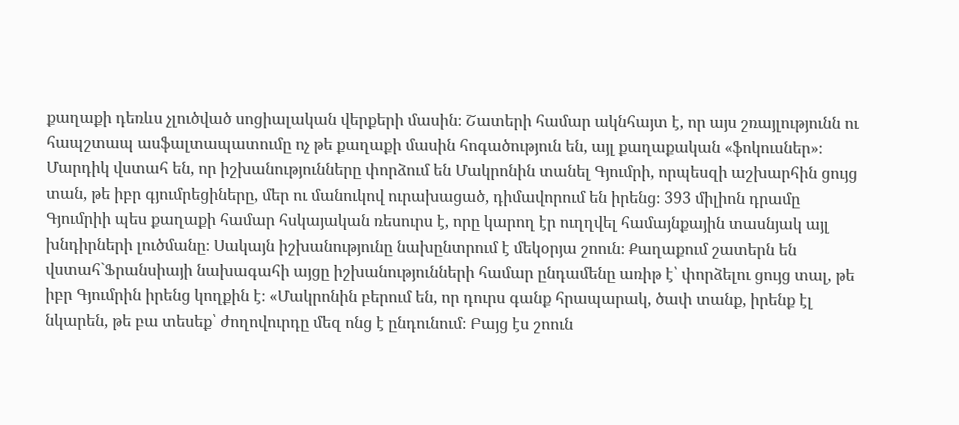քաղաքի դեռևս չլուծված սոցիալական վերքերի մասին։ Շատերի համար ակնհայտ է, որ այս շռայլությունն ու հապշտապ ասֆալտապատումը ոչ թե քաղաքի մասին հոգածություն են, այլ քաղաքական «ֆոկուսներ»։ Մարդիկ վստահ են, որ իշխանությունները փորձում են Մակրոնին տանել Գյումրի, որպեսզի աշխարհին ցույց տան, թե իբր գյումրեցիները, մեր ու մանուկով ուրախացած, դիմավորում են իրենց։ 393 միլիոն դրամը Գյումրիի պես քաղաքի համար հսկայական ռեսուրս է, որը կարող էր ուղղվել համայնքային տասնյակ այլ խնդիրների լուծմանը։ Սակայն իշխանությունը նախընտրում է մեկօրյա շոուն։ Քաղաքում շատերն են վստահ`Ֆրանսիայի նախագահի այցը իշխանությունների համար ընդամենը առիթ է՝ փորձելու ցույց տալ, թե իբր Գյումրին իրենց կողքին է։ «Մակրոնին բերում են, որ դուրս գանք հրապարակ, ծափ տանք, իրենք էլ նկարեն, թե բա տեսեք՝ ժողովուրդը մեզ ոնց է ընդունում։ Բայց էս շոուն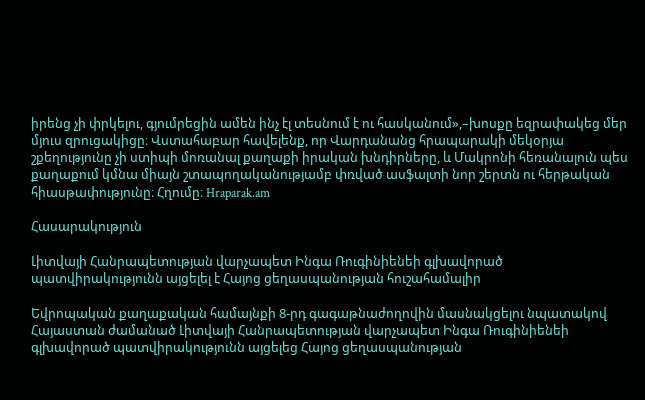իրենց չի փրկելու, գյումրեցին ամեն ինչ էլ տեսնում է ու հասկանում»,–խոսքը եզրափակեց մեր մյուս զրուցակիցը։ Վստահաբար հավելենք, որ Վարդանանց հրապարակի մեկօրյա շքեղությունը չի ստիպի մոռանալ քաղաքի իրական խնդիրները, և Մակրոնի հեռանալուն պես քաղաքում կմնա միայն շտապողականությամբ փռված ասֆալտի նոր շերտն ու հերթական հիասթափությունը։ Հղումը։ Hraparak.am

Հասարակություն

Լիտվայի Հանրապետության վարչապետ Ինգա Ռուգինիենեի գլխավորած պատվիրակությունն այցելել է Հայոց ցեղասպանության հուշահամալիր

Եվրոպական քաղաքական համայնքի 8-րդ գագաթնաժողովին մասնակցելու նպատակով Հայաստան ժամանած Լիտվայի Հանրապետության վարչապետ Ինգա Ռուգինիենեի գլխավորած պատվիրակությունն այցելեց Հայոց ցեղասպանության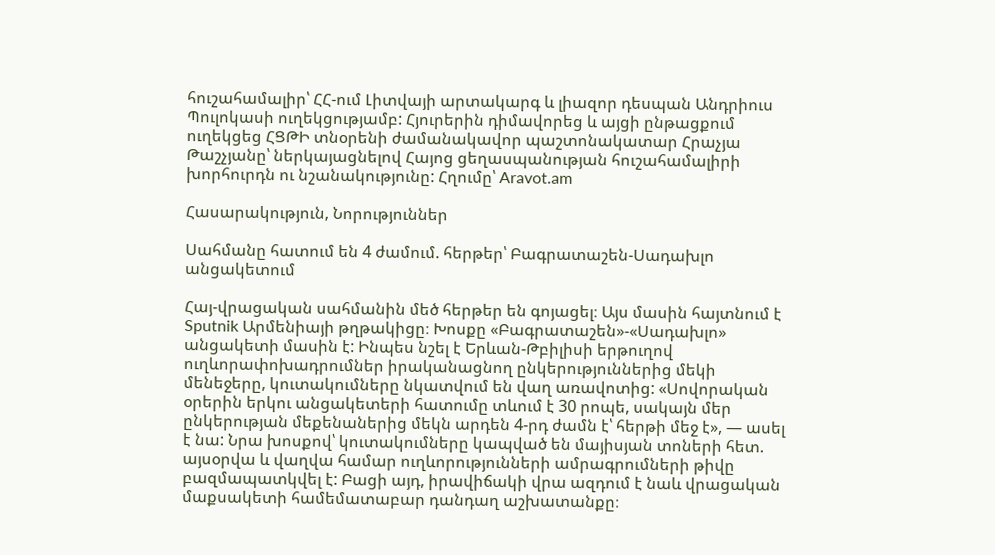հուշահամալիր՝ ՀՀ-ում Լիտվայի արտակարգ և լիազոր դեսպան Անդրիուս Պուլոկասի ուղեկցությամբ: Հյուրերին դիմավորեց և այցի ընթացքում ուղեկցեց ՀՑԹԻ տնօրենի ժամանակավոր պաշտոնակատար Հրաչյա Թաշչյանը՝ ներկայացնելով Հայոց ցեղասպանության հուշահամալիրի խորհուրդն ու նշանակությունը: Հղումը՝ Aravot.am

Հասարակություն, Նորություններ

Սահմանը հատում են 4 ժամում. հերթեր՝ Բագրատաշեն-Սադախլո անցակետում

Հայ-վրացական սահմանին մեծ հերթեր են գոյացել։ Այս մասին հայտնում է Sputnik Արմենիայի թղթակիցը։ Խոսքը «Բագրատաշեն»-«Սադախլո» անցակետի մասին է: Ինպես նշել է Երևան-Թբիլիսի երթուղով ուղևորափոխադրումներ իրականացնող ընկերություններից մեկի մենեջերը, կուտակումները նկատվում են վաղ առավոտից: «Սովորական օրերին երկու անցակետերի հատումը տևում է 30 րոպե, սակայն մեր ընկերության մեքենաներից մեկն արդեն 4-րդ ժամն է՝ հերթի մեջ է», — ասել է նա: Նրա խոսքով՝ կուտակումները կապված են մայիսյան տոների հետ. այսօրվա և վաղվա համար ուղևորությունների ամրագրումների թիվը բազմապատկվել է: Բացի այդ, իրավիճակի վրա ազդում է նաև վրացական մաքսակետի համեմատաբար դանդաղ աշխատանքը։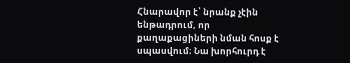Հնարավոր է՝ նրանք չէին ենթադրում, որ քաղաքացիների նման հոսք է սպասվում։ Նա խորհուրդ է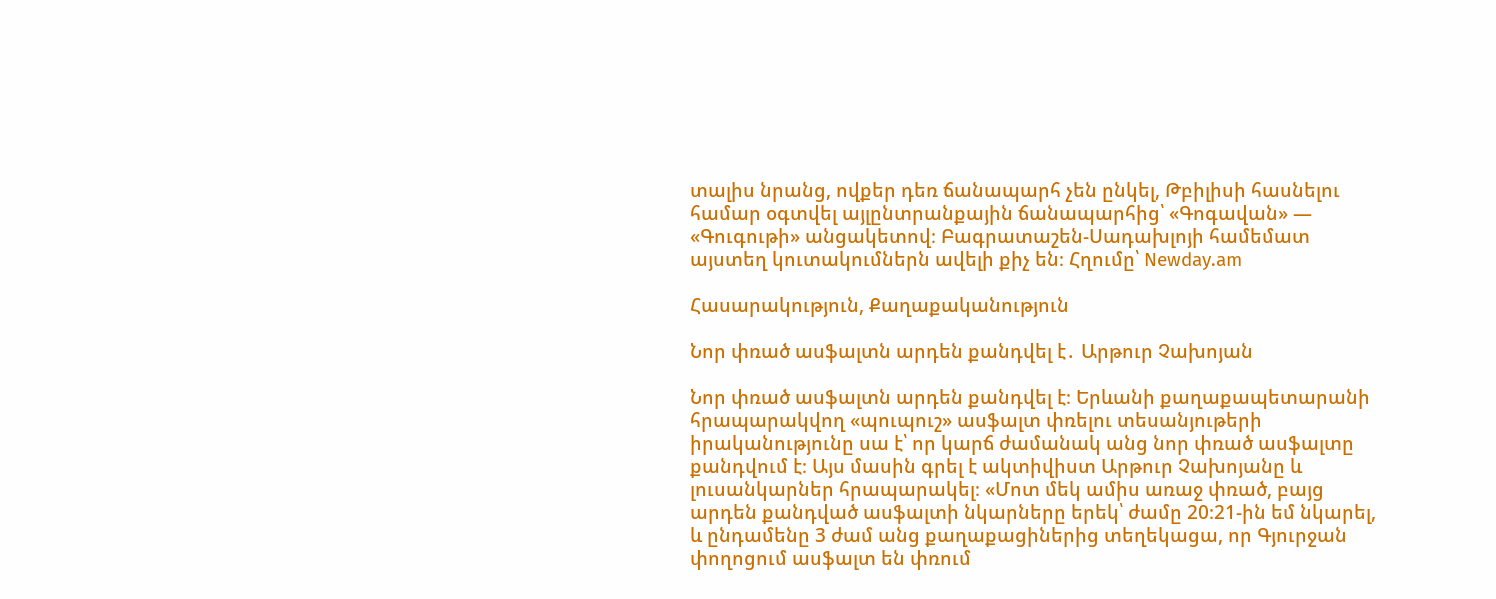տալիս նրանց, ովքեր դեռ ճանապարհ չեն ընկել, Թբիլիսի հասնելու համար օգտվել այլընտրանքային ճանապարհից՝ «Գոգավան» — «Գուգութի» անցակետով։ Բագրատաշեն-Սադախլոյի համեմատ այստեղ կուտակումներն ավելի քիչ են։ Հղումը՝ Newday.am

Հասարակություն, Քաղաքականություն

Նոր փռած ասֆալտն արդեն քանդվել է․ Արթուր Չախոյան

Նոր փռած ասֆալտն արդեն քանդվել է։ Երևանի քաղաքապետարանի հրապարակվող «պուպուշ» ասֆալտ փռելու տեսանյութերի իրականությունը սա է՝ որ կարճ ժամանակ անց նոր փռած ասֆալտը քանդվում է։ Այս մասին գրել է ակտիվիստ Արթուր Չախոյանը և լուսանկարներ հրապարակել։ «Մոտ մեկ ամիս առաջ փռած, բայց արդեն քանդված ասֆալտի նկարները երեկ՝ ժամը 20։21-ին եմ նկարել, և ընդամենը 3 ժամ անց քաղաքացիներից տեղեկացա, որ Գյուրջան փողոցում ասֆալտ են փռում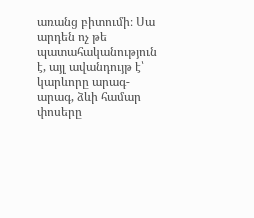առանց բիտումի։ Սա արդեն ոչ թե պատահականություն է, այլ ավանդույթ է՝ կարևորը արագ-արագ, ձևի համար փոսերը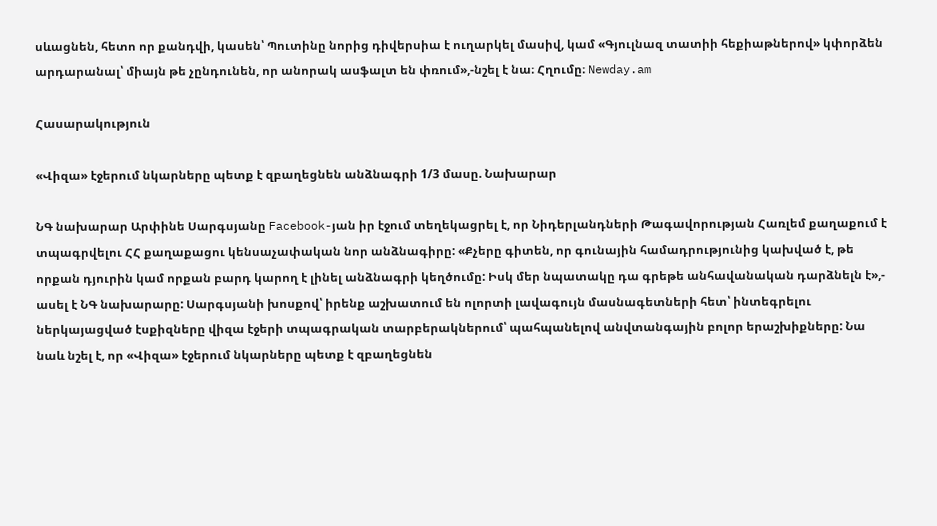սևացնեն, հետո որ քանդվի, կասեն՝ Պուտինը նորից դիվերսիա է ուղարկել մասիվ, կամ «Գյուլնազ տատիի հեքիաթներով» կփորձեն արդարանալ՝ միայն թե չընդունեն, որ անորակ ասֆալտ են փռում»,-նշել է նա։ Հղումը։ Newday.am

Հասարակություն

«Վիզա» էջերում նկարները պետք է զբաղեցնեն անձնագրի 1/3 մասը. Նախարար

ՆԳ նախարար Արփինե Սարգսյանը Facebook-յան իր էջում տեղեկացրել է, որ Նիդերլանդների Թագավորության Հառլեմ քաղաքում է տպագրվելու ՀՀ քաղաքացու կենսաչափական նոր անձնագիրը: «Քչերը գիտեն, որ գունային համադրությունից կախված է, թե որքան դյուրին կամ որքան բարդ կարող է լինել անձնագրի կեղծումը: Իսկ մեր նպատակը դա գրեթե անհավանական դարձնելն է»,- ասել է ՆԳ նախարարը: Սարգսյանի խոսքով՝ իրենք աշխատում են ոլորտի լավագույն մասնագետների հետ՝ ինտեգրելու ներկայացված էսքիզները վիզա էջերի տպագրական տարբերակներում՝ պահպանելով անվտանգային բոլոր երաշխիքները: Նա նաև նշել է, որ «Վիզա» էջերում նկարները պետք է զբաղեցնեն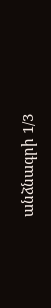անձնագրի 1/3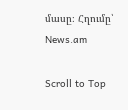մասը։ Հղումը՝ News.am

Scroll to Top